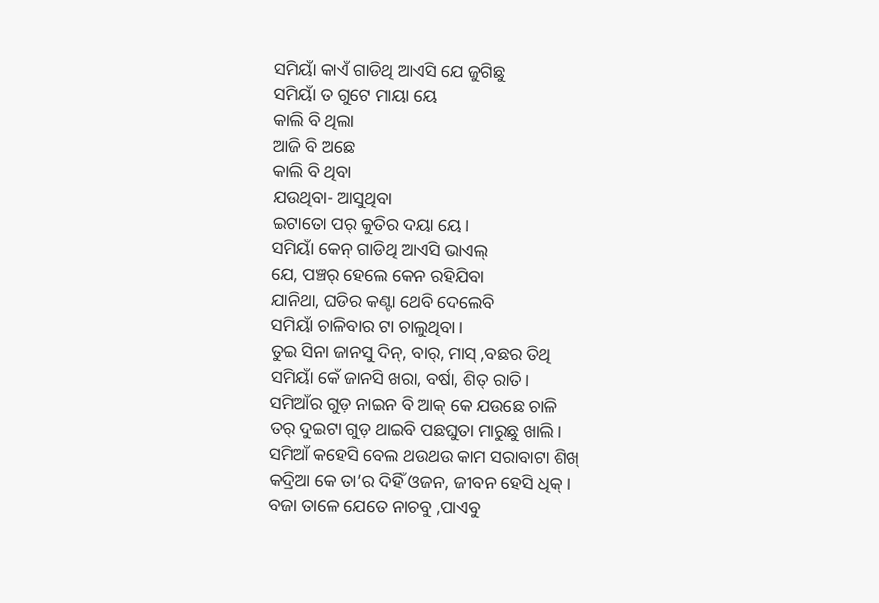ସମିୟାଁ କାଏଁ ଗାଡିଥି ଆଏସି ଯେ ଜୁଗିଛୁ
ସମିୟାଁ ତ ଗୁଟେ ମାୟା ୟେ
କାଲି ବି ଥିଲା
ଆଜି ବି ଅଛେ
କାଲି ବି ଥିବା
ଯଉଥିବା- ଆସୁଥିବା
ଇଟାତୋ ପର୍ କୁତିର ଦୟା ୟେ।
ସମିୟାଁ କେନ୍ ଗାଡିଥି ଆଏସି ଭାଏଲ୍
ଯେ, ପଞ୍ଚର୍ ହେଲେ କେନ ରହିଯିବା
ଯାନିଥା, ଘଡିର କଣ୍ଟା ଥେବି ଦେଲେବି
ସମିୟାଁ ଚାଳିବାର ଟା ଚାଲୁଥିବା।
ତୁଇ ସିନା ଜାନସୁ ଦିନ୍, ବାର୍, ମାସ୍ ,ବଛର ତିଥି
ସମିୟାଁ କେଁ ଜାନସି ଖରା, ବର୍ଷା, ଶିତ୍ ରାତି।
ସମିଆଁର ଗୁଡ଼ ନାଇନ ବି ଆକ୍ କେ ଯଉଛେ ଚାଳି
ତର୍ ଦୁଇଟା ଗୁଡ଼ ଥାଇବି ପଛଘୁତା ମାରୁଛୁ ଖାଲି।
ସମିଆଁ କହେସି ବେଲ ଥଉଥଉ କାମ ସରାବାଟା ଶିଖ୍
କଦ୍ରିଆ କେ ତା’ର ଦିହିଁ ଓଜନ, ଜୀବନ ହେସି ଧିକ୍।
ବଜା ତାଳେ ଯେତେ ନାଚବୁ ,ପାଏବୁ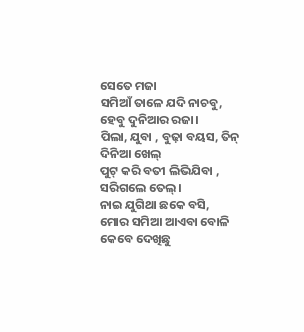ସେତେ ମଜା
ସମିଆଁ ତାଳେ ଯଦି ନାଚବୁ, ହେବୁ ଦୁନିଆର ରଜା।
ପିଲା, ଯୁବା , ବୁଢ଼ା ବୟସ, ତିନ୍ ଦିନିଆ ଖେଲ୍
ପୁଟ୍ କରି ବତୀ ଲିଭିଯିବା , ସରିଗଲେ ତେଲ୍।
ନାଇ ଯୁଗିଥା ଛକେ ବସି, ମୋର ସମିଆ ଆଏବା ବୋଳି
କେବେ ଦେଖିଛୁ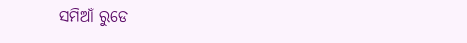ସମିଆଁ ରୁଡେ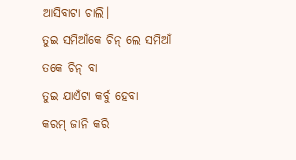ଆସିବାଟା ଚାଲି।
ତୁଇ ସମିଆଁକେ ଚିନ୍ ଲେ ସମିଆଁ ତକେ ଚିନ୍ ବା
ତୁଇ ଯାଏଁଟା କର୍ବୁ ହେବା
କରମ୍ ଜାନି କରି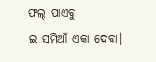ଫଲ୍ ପାଏବୁ
ଇ ସମିଆଁ ଏକା ଦେବା।